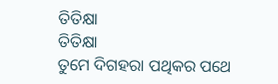ତିତିକ୍ଷା
ତିତିକ୍ଷା
ତୁମେ ଦିଗହରା ପଥିକର ପଥେ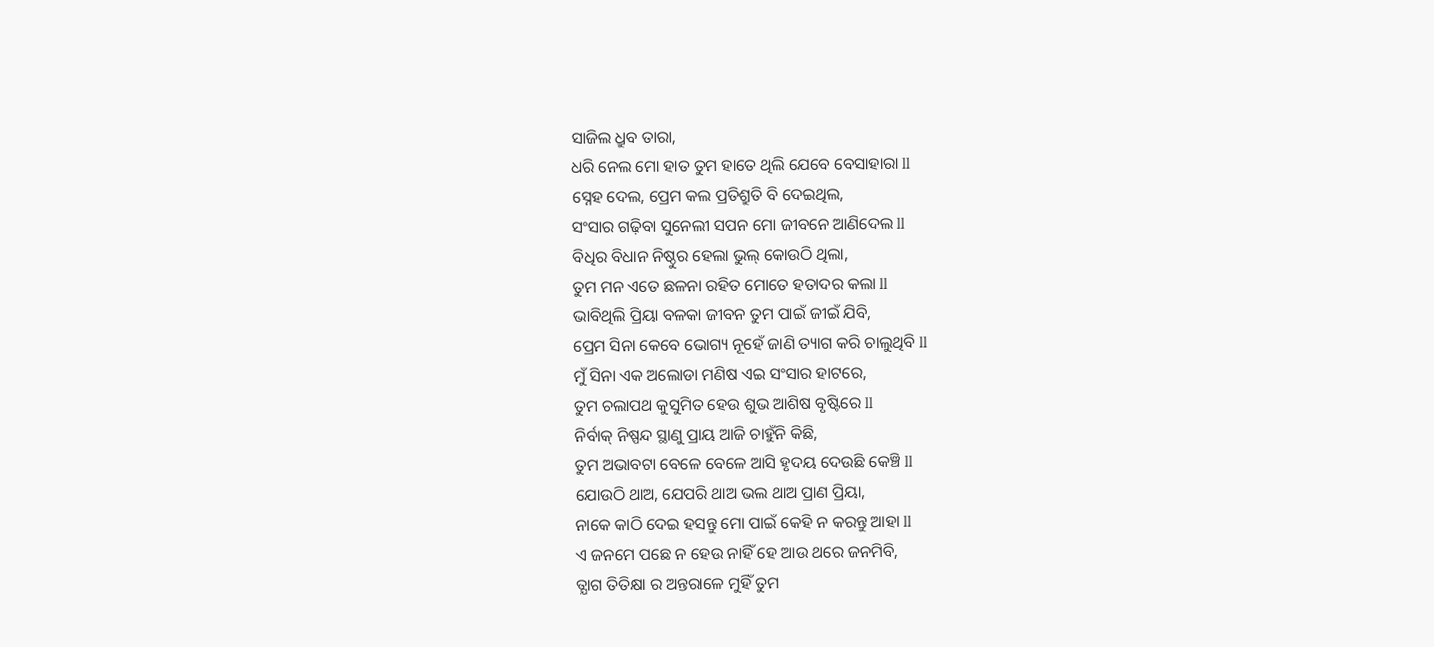ସାଜିଲ ଧ୍ରୁବ ତାରା,
ଧରି ନେଲ ମୋ ହାତ ତୁମ ହାତେ ଥିଲି ଯେବେ ବେସାହାରା ll
ସ୍ନେହ ଦେଲ, ପ୍ରେମ କଲ ପ୍ରତିଶ୍ରୁତି ବି ଦେଇଥିଲ,
ସଂସାର ଗଢ଼ିବା ସୁନେଲୀ ସପନ ମୋ ଜୀବନେ ଆଣିଦେଲ ll
ବିଧିର ବିଧାନ ନିଷ୍ଠୁର ହେଲା ଭୁଲ୍ କୋଉଠି ଥିଲା,
ତୁମ ମନ ଏତେ ଛଳନା ରହିତ ମୋତେ ହତାଦର କଲା ll
ଭାବିଥିଲି ପ୍ରିୟା ବଳକା ଜୀବନ ତୁମ ପାଇଁ ଜୀଇଁ ଯିବି,
ପ୍ରେମ ସିନା କେବେ ଭୋଗ୍ୟ ନୂହେଁ ଜାଣି ତ୍ୟାଗ କରି ଚାଲୁଥିବି ll
ମୁଁ ସିନା ଏକ ଅଲୋଡା ମଣିଷ ଏଇ ସଂସାର ହାଟରେ,
ତୁମ ଚଲାପଥ କୁସୁମିତ ହେଉ ଶୁଭ ଆଶିଷ ବୃଷ୍ଟିରେ ll
ନିର୍ବାକ୍ ନିଷ୍ପନ୍ଦ ସ୍ଥାଣୁ ପ୍ରାୟ ଆଜି ଚାହୁଁନି କିଛି,
ତୁମ ଅଭାବଟା ବେଳେ ବେଳେ ଆସି ହୃଦୟ ଦେଉଛି କେଞ୍ଚି ll
ଯୋଉଠି ଥାଅ, ଯେପରି ଥାଅ ଭଲ ଥାଅ ପ୍ରାଣ ପ୍ରିୟା,
ନାକେ କାଠି ଦେଇ ହସନ୍ତୁ ମୋ ପାଇଁ କେହି ନ କରନ୍ତୁ ଆହା ll
ଏ ଜନମେ ପଛେ ନ ହେଉ ନାହିଁ ହେ ଆଉ ଥରେ ଜନମିବି,
ତ୍ଯାଗ ତିତିକ୍ଷା ର ଅନ୍ତରାଳେ ମୁହିଁ ତୁମ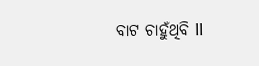ବାଟ ଚାହୁଁଥିବି ll